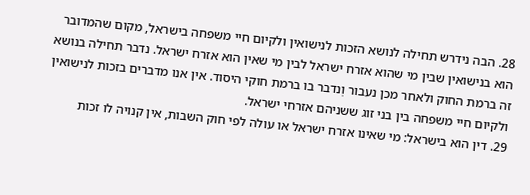28. הבה נידרש תחילה לנושא הזכות לנישואין ולקיום חיי משפחה בישראל, מקום שהמדובר הוא בנישואין שבין מי שהוא אזרח ישראל לבין מי שאין הוא אזרח ישראל. נדבר תחילה בנושא זה ברמת החוק ולאחר מכן נעבור וְנדבר בו ברמת חוקי היסוד. אין אנו מדברים בזכות לנישואין ולקיום חיי משפחה בין בני זוג ששניהם אזרחי ישראל.
29. דין הוא בישראל: מי שאינו אזרח ישראל או עולה לפי חוק השבות, אין קנויה לו זכות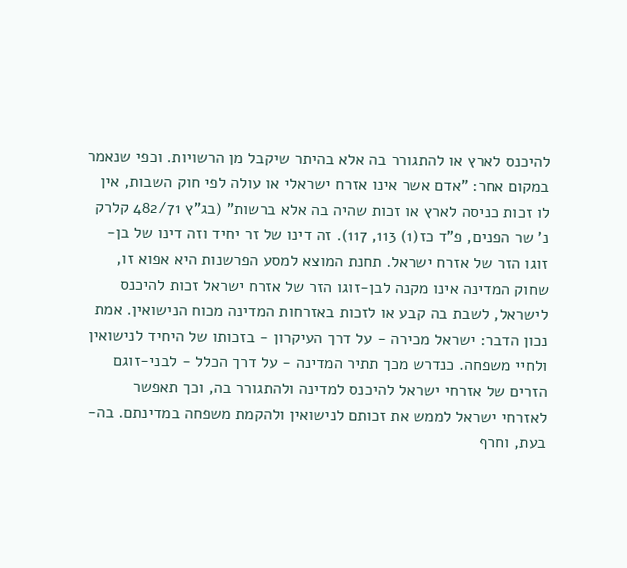להיכנס לארץ או להתגורר בה אלא בהיתר שיקבל מן הרשויות. וכפי שנאמר במקום אחר: "אדם אשר אינו אזרח ישראלי או עולה לפי חוק השבות, אין לו זכות כניסה לארץ או זכות שהיה בה אלא ברשות" (בג"ץ 482/71 קלרק נ' שר הפנים, פ"ד כז(1) 113, 117). זה דינו של זר יחיד וזה דינו של בן-זוגו הזר של אזרח ישראל. תחנת המוצא למסע הפרשנות היא אפוא זו, שחוק המדינה אינו מקנה לבן-זוגו הזר של אזרח ישראל זכות להיכנס לישראל, לשבת בה קבע או לזכות באזרחות המדינה מכוח הנישואין. אמת נכון הדבר: ישראל מכירה - על דרך העיקרון - בזכותו של היחיד לנישואין ולחיי משפחה. כנדרש מכך תתיר המדינה - על דרך הכלל - לבני-זוגם הזרים של אזרחי ישראל להיכנס למדינה ולהתגורר בה, וכך תאפשר לאזרחי ישראל לממש את זכותם לנישואין ולהקמת משפחה במדינתם. בה-בעת, וחרף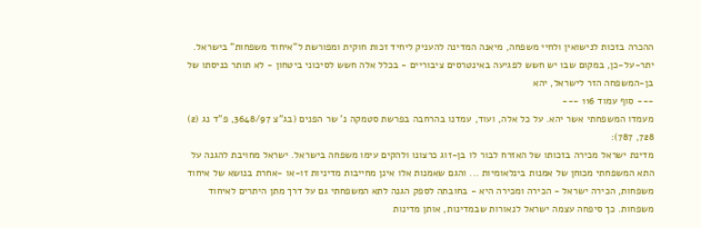ההכרה בזכות לנישואין ולחיי משפחה, מיאנה המדינה להעניק ליחיד זכות חוקית ומפורשת ל"איחוד משפחות" בישראל. יתר-על-כן, במקום שבו יש חשש לפגיעה באינטרסים ציבוריים - בכלל אלה חשש לסיכוני ביטחון - לא תותר כניסתו של בן-המשפחה הזר לישראל, יהא
--- סוף עמוד 116 ---
מעמדו המשפחתי אשר יהא. על כל אלה, ועוד, עמדנו בהרחבה בפרשת סטמקה נ' שר הפנים (בג"צ 3648/97, פ"ד נג (2) 728, 787):
מדינת ישראל מכירה בזכותו של האזרח לבור לו בן-זוג כרצונו ולהקים עימו משפחה בישראל. ישראל מחויבת להגנה על התא המשפחתי מכוחן של אמנות בינלאומיות ... והגם שאמנות אלו אינן מחייבות מדיניות זו-או -אחרת בנושא של איחוד משפחות, הכירה ישראל - הכירה ומכירה היא - בחובתה לספק הגנה לתא המשפחתי גם על דרך מתן היתרים לאיחוד משפחות. כך סיפחה עצמה ישראל לנאורות שבמדינות, אותן מדינות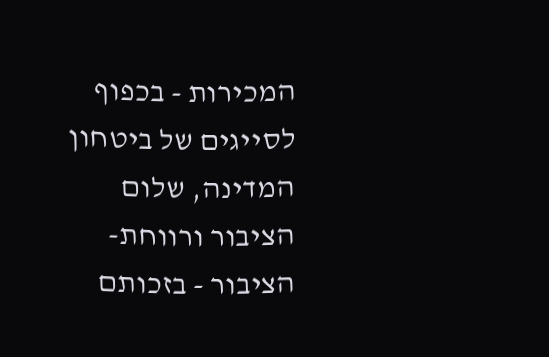המכירות - בכפוף לסייגים של ביטחון המדינה, שלום הציבור ורווחת-הציבור - בזכותם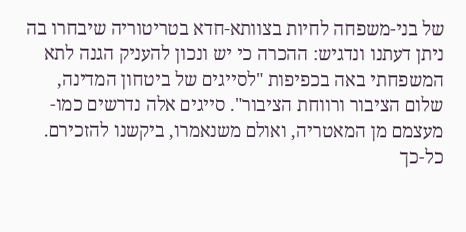של בני-משפחה לחיות בצוותא-חדא בטריטוריה שיבחרו בה
ניתן דעתנו ונדגיש: ההכרה כי יש ונכון להעניק הגנה לתא המשפחתי באה בכפיפות "לסייגים של ביטחון המדינה, שלום הציבור ורווחת הציבור". סייגים אלה נדרשים כמו-מעצמם מן המאטריה, ואולם משנאמרו, ביקשנו להזכירם. כל-כך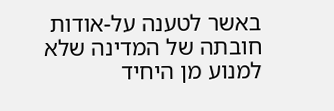באשר לטענה על-אודות חובתה של המדינה שלא למנוע מן היחיד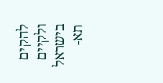להקים ולקיים בישראל תא-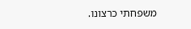משפחתי כרצונו.